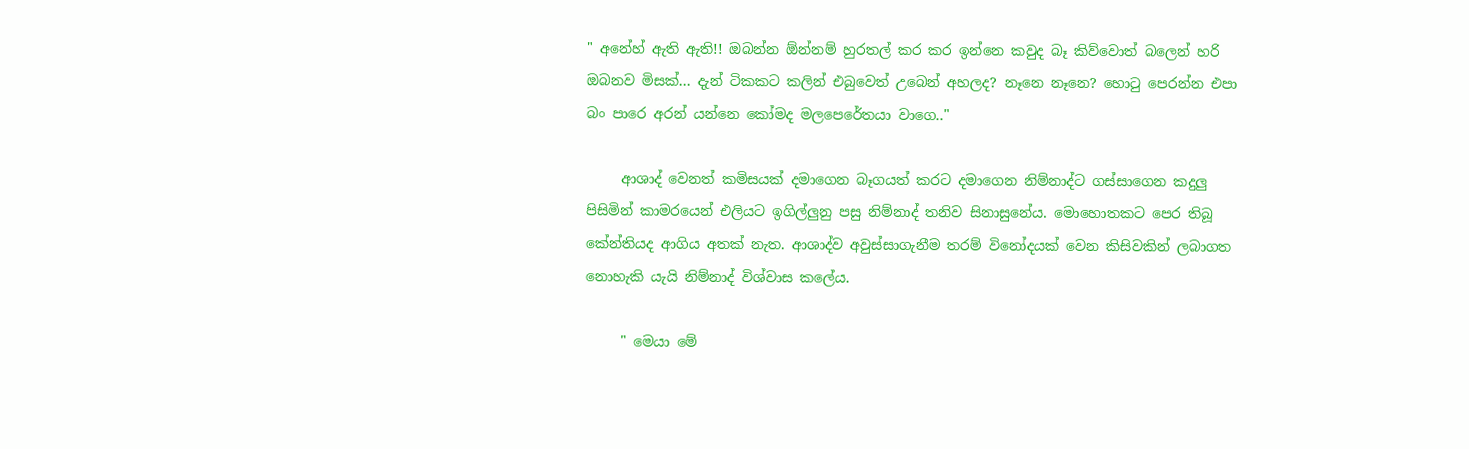" අනේහ් ඇති ඇති!! ඔබන්න ඕන්නම් හුරතල් කර කර ඉන්නෙ කවුද බෑ කිව්වොත් බලෙන් හරි ඔබනව මිසක්... දැන් ටිකකට කලින් එබුවෙත් උබෙන් අහලද? නෑනෙ නෑනෙ? හොටු පෙරන්න එපා බං පාරෙ අරන් යන්නෙ කෝමද මලපෙරේතයා වාගෙ.."

     ආශාද් වෙනත් කමිසයක් දමාගෙන බෑගයත් කරට දමාගෙන නිම්නාද්ට ගස්සාගෙන කදුලු පිසිමින් කාමරයෙන් එලියට ඉගිල්ලුනු පසු නිම්නාද් තනිව සිනාසුනේය. මොහොතකට පෙර තිබූ කේන්තියද ආගිය අතක් නැත. ආශාද්ව අවුස්සාගැනීම තරම් විනෝදයක් වෙන කිසිවකින් ලබාගත නොහැකි යැයි නිම්නාද් විශ්වාස කලේය.

     " මෙයා මේ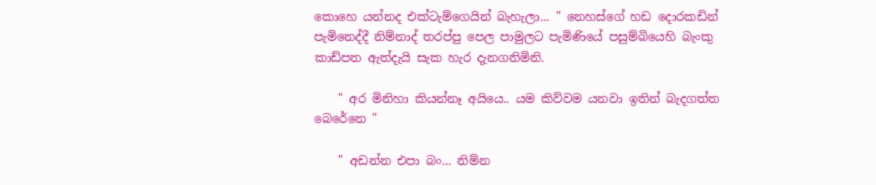කොහෙ යන්නද එක්ටැම්ගෙයින් බැහැලා... " නෙහස්ගේ හඩ දොරකඩින් පැමිනෙද්දී නිම්නාද් තරප්පු පෙල පාමුලට පැමිණියේ පසුම්බියෙහි බැංකු කාඩ්පත ඇත්දැයි සැක හැර දැනගනිමිනි.

    " අර මිනිහා කියන්නෑ අයියෙ.. යම කිව්වම යනවා ඉතින් බැදගත්ත බෙරේනෙ "

    " අඩන්න එපා බං... නිම්න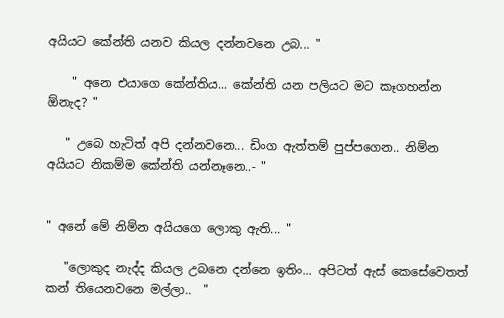අයියට කේන්ති යනව කියල දන්නවනෙ උබ... "

    " අනෙ එයාගෙ කේන්තිය... කේන්ති යන පලියට මට කෑගහන්න ඕනැද? "

   " උබෙ හැටිත් අපි දන්නවනෙ... ඩිංග ඇත්තම් පුප්පගෙන.. නිම්න අයියට නිකම්ම කේන්ති යන්නෑනෙ..- "


" අනේ මේ නිම්න අයියගෙ ලොකු ඇති... "

   "ලොකුද නැද්ද කියල උබනෙ දන්නෙ ඉතිං... අපිටත් ඇස් කෙසේවෙතත් කන් තියෙනවනෙ මල්ලා..  "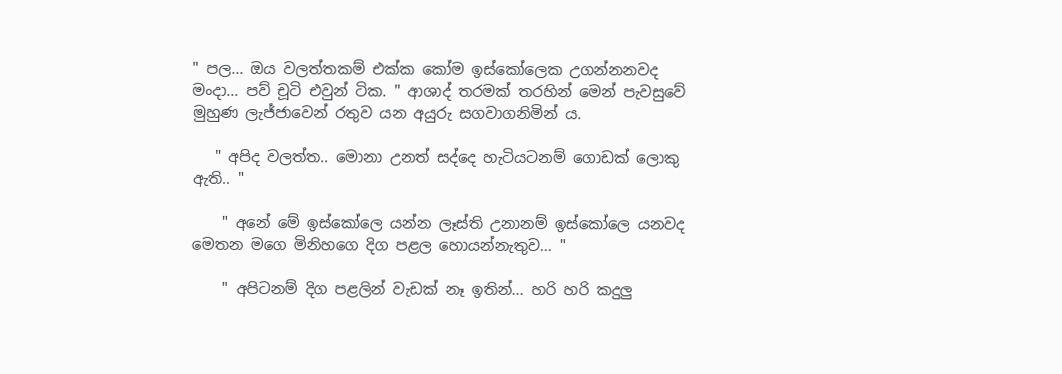" පල... ඔය වලත්තකම් එක්ක කෝම ඉස්කෝලෙක උගන්නනවද මංදා... පව් චූටි එවුන් ටික. " ආශාද් තරමක් තරහින් මෙන් පැවසුවේ මුහුණ ලැජ්ජාවෙන් රතුව යන අයුරු සගවාගනිමින් ය.

   " අපිද වලත්ත.. මොනා උනත් සද්දෙ හැටියටනම් ගොඩක් ලොකු ඇති.. "

    " අනේ මේ ඉස්කෝලෙ යන්න ලෑස්ති උනානම් ඉස්කෝලෙ යනවද මෙතන මගෙ මිනිහගෙ දිග පළල හොයන්නැතුව... "

    " අපිටනම් දිග පළලින් වැඩක් නෑ ඉතින්... හරි හරි කදුලු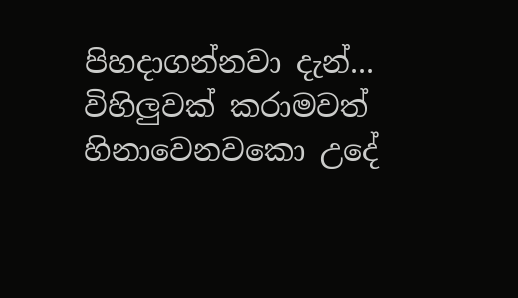පිහදාගන්නවා දැන්... විහිලුවක් කරාමවත් හිනාවෙනවකො උදේ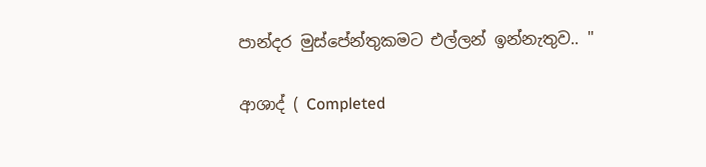පාන්දර මුස්පේන්තුකමට එල්ලන් ඉන්නැතුව.. "

ආශාද් ( Completed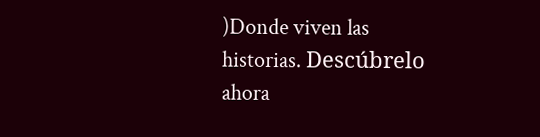)Donde viven las historias. Descúbrelo ahora